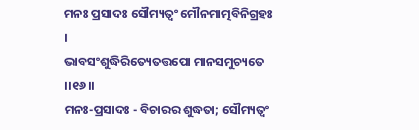ମନଃ ପ୍ରସାଦଃ ସୌମ୍ୟତ୍ୱଂ ମୌନମାତ୍ମବିନିଗ୍ରହଃ ।
ଭାବସଂଶୁଦ୍ଧିରିତ୍ୟେତତ୍ତପୋ ମାନସମୁଚ୍ୟତେ ।।୧୬।।
ମନଃ-ପ୍ରସାଦଃ - ବିଚାରର ଶୁଦ୍ଧତା; ସୌମ୍ୟତ୍ୱଂ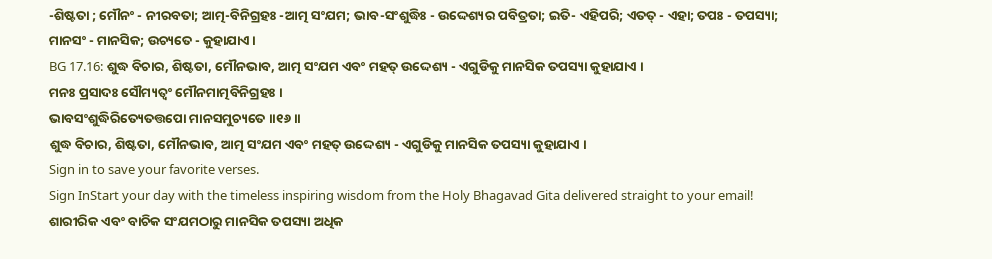-ଶିଷ୍ଟତା ; ମୌନଂ - ନୀରବତା; ଆତ୍ମ-ବିନିଗ୍ରହଃ -ଆତ୍ମ ସଂଯମ; ଭାବ-ସଂଶୁଦ୍ଧିଃ - ଉଦ୍ଦେଶ୍ୟର ପବିତ୍ରତା; ଇତି- ଏହିପରି; ଏତତ୍ - ଏହା; ତପଃ - ତପସ୍ୟା; ମାନସଂ - ମାନସିକ; ଉଚ୍ୟତେ - କୁହାଯାଏ ।
BG 17.16: ଶୁଦ୍ଧ ବିଚାର, ଶିଷ୍ଟତା, ମୌନଭାବ, ଆତ୍ମ ସଂଯମ ଏବଂ ମହତ୍ ଉଦ୍ଦେଶ୍ୟ - ଏଗୁଡିକୁ ମାନସିକ ତପସ୍ୟା କୁହାଯାଏ ।
ମନଃ ପ୍ରସାଦଃ ସୌମ୍ୟତ୍ୱଂ ମୌନମାତ୍ମବିନିଗ୍ରହଃ ।
ଭାବସଂଶୁଦ୍ଧିରିତ୍ୟେତତ୍ତପୋ ମାନସମୁଚ୍ୟତେ ।।୧୬।।
ଶୁଦ୍ଧ ବିଚାର, ଶିଷ୍ଟତା, ମୌନଭାବ, ଆତ୍ମ ସଂଯମ ଏବଂ ମହତ୍ ଉଦ୍ଦେଶ୍ୟ - ଏଗୁଡିକୁ ମାନସିକ ତପସ୍ୟା କୁହାଯାଏ ।
Sign in to save your favorite verses.
Sign InStart your day with the timeless inspiring wisdom from the Holy Bhagavad Gita delivered straight to your email!
ଶାରୀରିକ ଏବଂ ବାଚିକ ସଂଯମଠାରୁ ମାନସିକ ତପସ୍ୟା ଅଧିକ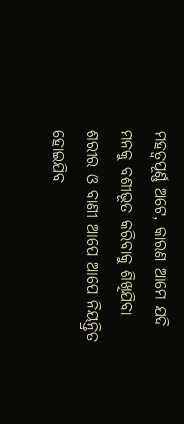ମହତ୍ୱପୂର୍ଣ୍ଣ ଅଟେ, କାରଣ ଆମେ ଯଦି ମନକୁ ବଶୀଭୂତ କରିବାକୁ ଶିଖିଯିବା ଶରୀର ଓ ବାଣୀ ଆପେ ଆପେ ନିୟନ୍ତ୍ରିତ ହୋଇଯିବ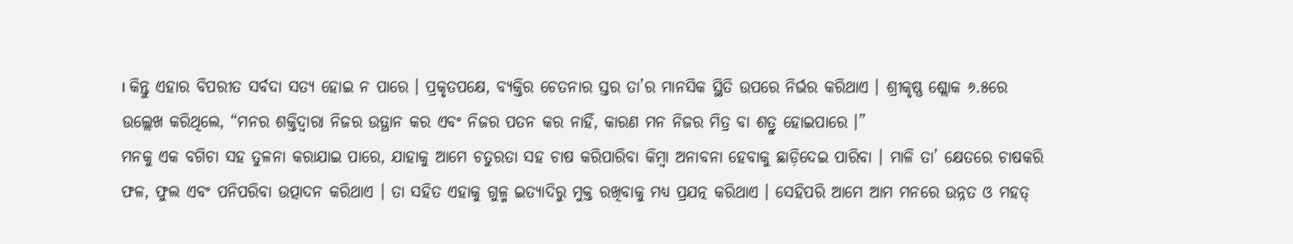। କିନ୍ତୁ ଏହାର ବିପରୀତ ସର୍ବଦା ସତ୍ୟ ହୋଇ ନ ପାରେ । ପ୍ରକୃତପକ୍ଷେ, ବ୍ୟକ୍ତିର ଚେତନାର ସ୍ତର ତା’ର ମାନସିକ ସ୍ଥିତି ଉପରେ ନିର୍ଭର କରିଥାଏ । ଶ୍ରୀକୃଷ୍ଣ ଶ୍ଲୋକ ୬.୫ରେ ଉଲ୍ଲେଖ କରିଥିଲେ, “ମନର ଶକ୍ତିଦ୍ୱାରା ନିଜର ଉତ୍ଥାନ କର ଏବଂ ନିଜର ପତନ କର ନାହିଁ, କାରଣ ମନ ନିଜର ମିତ୍ର ବା ଶତ୍ରୁ ହୋଇପାରେ ।”
ମନକୁ ଏକ ବଗିଚା ସହ ତୁଳନା କରାଯାଇ ପାରେ, ଯାହାକୁ ଆମେ ଚତୁରତା ସହ ଚାଷ କରିପାରିବା କିମ୍ବା ଅନାବନା ହେବାକୁ ଛାଡ଼ିଦେଇ ପାରିବା । ମାଳି ତା’ କ୍ଷେତରେ ଚାଷକରି ଫଳ, ଫୁଲ ଏବଂ ପନିପରିବା ଉତ୍ପାଦନ କରିଥାଏ । ତା ସହିତ ଏହାକୁ ଗୁଳ୍ମ ଇତ୍ୟାଦିରୁ ମୁକ୍ତ ରଖିବାକୁ ମଧ୍ୟ ପ୍ରଯତ୍ନ କରିଥାଏ । ସେହିପରି ଆମେ ଆମ ମନରେ ଉନ୍ନତ ଓ ମହତ୍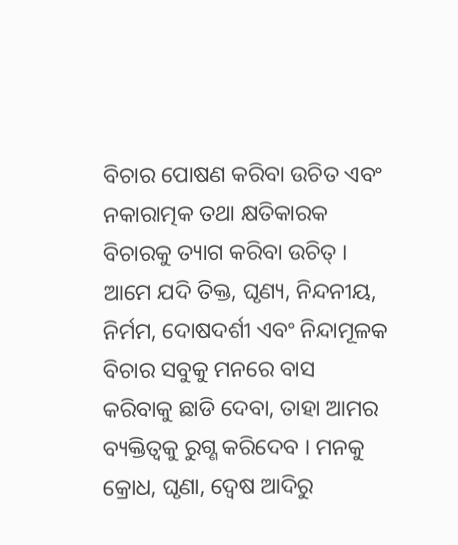ବିଚାର ପୋଷଣ କରିବା ଉଚିତ ଏବଂ ନକାରାତ୍ମକ ତଥା କ୍ଷତିକାରକ ବିଚାରକୁ ତ୍ୟାଗ କରିବା ଉଚିତ୍ । ଆମେ ଯଦି ତିକ୍ତ, ଘୃଣ୍ୟ, ନିନ୍ଦନୀୟ, ନିର୍ମମ, ଦୋଷଦର୍ଶୀ ଏବଂ ନିନ୍ଦାମୂଳକ ବିଚାର ସବୁକୁ ମନରେ ବାସ କରିବାକୁ ଛାଡି ଦେବା, ତାହା ଆମର ବ୍ୟକ୍ତିତ୍ୱକୁ ରୁଗ୍ଣ କରିଦେବ । ମନକୁ କ୍ରୋଧ, ଘୃଣା, ଦ୍ୱେଷ ଆଦିରୁ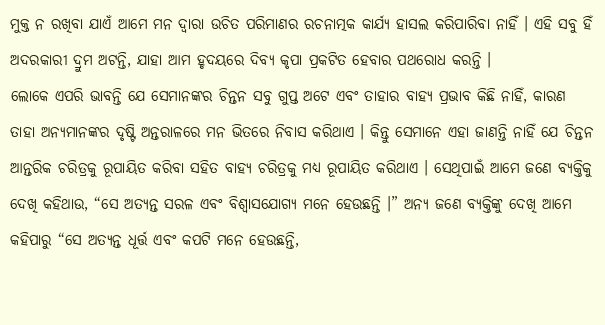ମୁକ୍ତ ନ ରଖିବା ଯାଏଁ ଆମେ ମନ ଦ୍ୱାରା ଉଚିତ ପରିମାଣର ରଚନାତ୍ମକ କାର୍ଯ୍ୟ ହାସଲ କରିପାରିବା ନାହିଁ । ଏହି ସବୁ ହିଁ ଅଦରକାରୀ ଦ୍ରୁମ ଅଟନ୍ତି, ଯାହା ଆମ ହୃଦୟରେ ଦିବ୍ୟ କୃପା ପ୍ରକଟିତ ହେବାର ପଥରୋଧ କରନ୍ତି ।
ଲୋକେ ଏପରି ଭାବନ୍ତି ଯେ ସେମାନଙ୍କର ଚିନ୍ତନ ସବୁ ଗୁପ୍ତ ଅଟେ ଏବଂ ତାହାର ବାହ୍ୟ ପ୍ରଭାବ କିଛି ନାହିଁ, କାରଣ ତାହା ଅନ୍ୟମାନଙ୍କର ଦୃଷ୍ଟି ଅନ୍ତରାଳରେ ମନ ଭିତରେ ନିବାସ କରିଥାଏ । କିନ୍ତୁ ସେମାନେ ଏହା ଜାଣନ୍ତି ନାହିଁ ଯେ ଚିନ୍ତନ ଆନ୍ତରିକ ଚରିତ୍ରକୁ ରୂପାୟିତ କରିବା ସହିତ ବାହ୍ୟ ଚରିତ୍ରକୁ ମଧ୍ୟ ରୂପାୟିତ କରିଥାଏ । ସେଥିପାଇଁ ଆମେ ଜଣେ ବ୍ୟକ୍ତିକୁ ଦେଖି କହିଥାଉ, “ସେ ଅତ୍ୟନ୍ତ ସରଳ ଏବଂ ବିଶ୍ୱାସଯୋଗ୍ୟ ମନେ ହେଉଛନ୍ତି ।” ଅନ୍ୟ ଜଣେ ବ୍ୟକ୍ତିଙ୍କୁ ଦେଖି ଆମେ କହିପାରୁ “ସେ ଅତ୍ୟନ୍ତ ଧୂର୍ତ୍ତ ଏବଂ କପଟି ମନେ ହେଉଛନ୍ତି,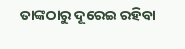ତାଙ୍କଠାରୁ ଦୂରେଇ ରହିବା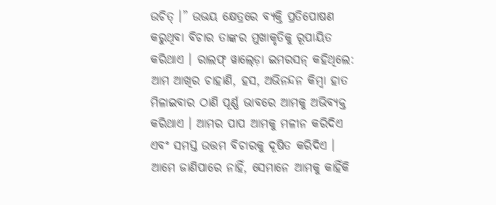ଉଚିତ୍ ।” ଉଭୟ କ୍ଷେତ୍ରରେ ବ୍ୟକ୍ତି ପ୍ରତିପୋଷଣ କରୁଥିବା ବିଚାର ତାଙ୍କର ମୁଖାକୃତିକୁ ରୂପାୟିତ କରିଥାଏ । ରାଲଫ୍ ୱାଲ୍ଡ଼ୋ ଇମରସନ୍ କହିଥିଲେ: ଆମ ଆଖିର ଚାହାଣି, ହସ, ଅଭିନନ୍ଦନ କିମ୍ବା ହାତ ମିଳାଇବାର ଠାଣି ପୂର୍ଣ୍ଣ ଭାବରେ ଆମକୁ ଅଭିବ୍ୟକ୍ତ କରିଥାଏ । ଆମର ପାପ ଆମକୁ ମଳୀନ କରିଦିଏ ଏବଂ ସମସ୍ତ ଉତ୍ତମ ବିଚାରକୁ ଦୂଷିତ କରିଦିଏ । ଆମେ ଜାଣିପାରେ ନାହିଁ, ସେମାନେ ଆମକୁ କାହିଁକି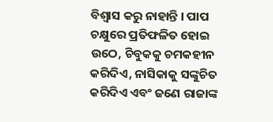ବିଶ୍ୱାସ କରୁ ନାହାନ୍ତି । ପାପ ଚକ୍ଷୁରେ ପ୍ରତିଫଳିତ ହୋଇ ଉଠେ, ଚିବୁକକୁ ଚମକହୀନ କରିଦିଏ, ନାସିକାକୁ ସଙ୍କୁଚିତ କରିଦିଏ ଏବଂ ଜଣେ ରାଜାଙ୍କ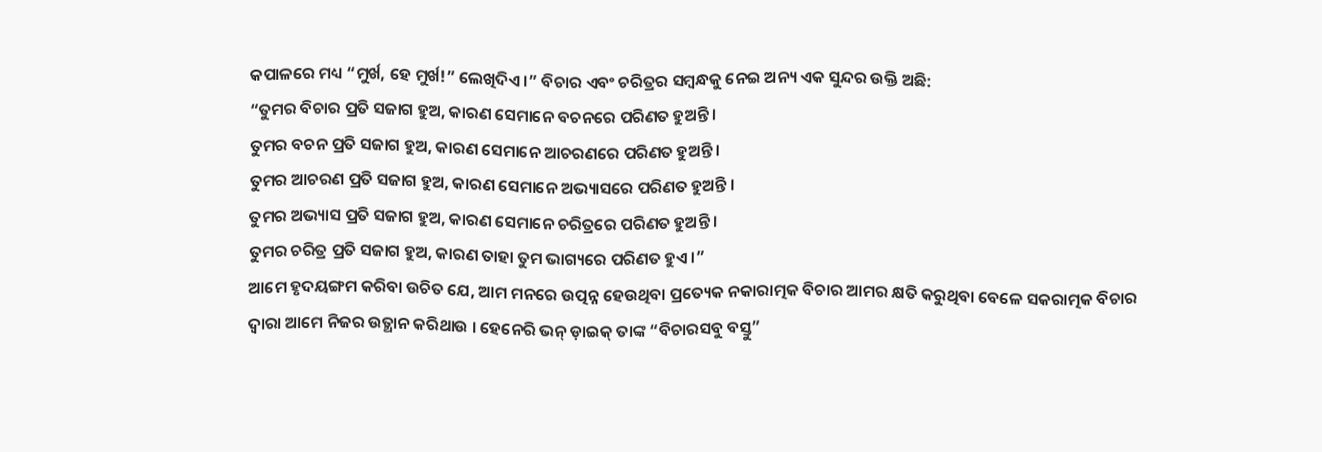କପାଳରେ ମଧ୍ୟ “ମୁର୍ଖ, ହେ ମୁର୍ଖ!” ଲେଖିଦିଏ ।” ବିଚାର ଏବଂ ଚରିତ୍ରର ସମ୍ବନ୍ଧକୁ ନେଇ ଅନ୍ୟ ଏକ ସୁନ୍ଦର ଉକ୍ତି ଅଛି:
“ତୁମର ବିଚାର ପ୍ରତି ସଜାଗ ହୁଅ, କାରଣ ସେମାନେ ବଚନରେ ପରିଣତ ହୁଅନ୍ତି ।
ତୁମର ବଚନ ପ୍ରତି ସଜାଗ ହୁଅ, କାରଣ ସେମାନେ ଆଚରଣରେ ପରିଣତ ହୁଅନ୍ତି ।
ତୁମର ଆଚରଣ ପ୍ରତି ସଜାଗ ହୁଅ, କାରଣ ସେମାନେ ଅଭ୍ୟାସରେ ପରିଣତ ହୁଅନ୍ତି ।
ତୁମର ଅଭ୍ୟାସ ପ୍ରତି ସଜାଗ ହୁଅ, କାରଣ ସେମାନେ ଚରିତ୍ରରେ ପରିଣତ ହୁଅନ୍ତି ।
ତୁମର ଚରିତ୍ର ପ୍ରତି ସଜାଗ ହୁଅ, କାରଣ ତାହା ତୁମ ଭାଗ୍ୟରେ ପରିଣତ ହୁଏ ।”
ଆମେ ହୃଦୟଙ୍ଗମ କରିବା ଉଚିତ ଯେ, ଆମ ମନରେ ଉତ୍ପନ୍ନ ହେଉଥିବା ପ୍ରତ୍ୟେକ ନକାରାତ୍ମକ ବିଚାର ଆମର କ୍ଷତି କରୁଥିବା ବେଳେ ସକରାତ୍ମକ ବିଚାର ଦ୍ୱାରା ଆମେ ନିଜର ଉତ୍ଥାନ କରିଥାଉ । ହେନେରି ଭନ୍ ଡ଼ାଇକ୍ ତାଙ୍କ “ବିଚାରସବୁ ବସ୍ତୁ”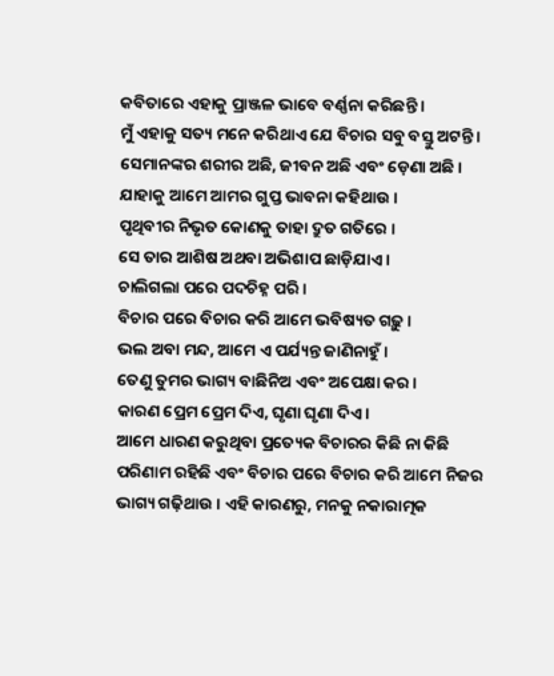କବିତାରେ ଏହାକୁ ପ୍ରାଞ୍ଜଳ ଭାବେ ବର୍ଣ୍ଣନା କରିଛନ୍ତି ।
ମୁଁ ଏହାକୁ ସତ୍ୟ ମନେ କରିଥାଏ ଯେ ବିଚାର ସବୁ ବସ୍ତୁ ଅଟନ୍ତି ।
ସେମାନଙ୍କର ଶରୀର ଅଛି, ଜୀବନ ଅଛି ଏବଂ ଡ଼େଣା ଅଛି ।
ଯାହାକୁ ଆମେ ଆମର ଗୁପ୍ତ ଭାବନା କହିଥାଉ ।
ପୃଥିବୀର ନିଭୃତ କୋଣକୁ ତାହା ଦ୍ରୁତ ଗତିରେ ।
ସେ ତାର ଆଶିଷ ଅଥବା ଅଭିଶାପ ଛାଡ଼ିଯାଏ ।
ଚାଲିଗଲା ପରେ ପଦଚିହ୍ନ ପରି ।
ବିଚାର ପରେ ବିଚାର କରି ଆମେ ଭବିଷ୍ୟତ ଗଢ଼ୁ ।
ଭଲ ଅବା ମନ୍ଦ, ଆମେ ଏ ପର୍ଯ୍ୟନ୍ତ ଜାଣିନାହୁଁ ।
ତେଣୁ ତୁମର ଭାଗ୍ୟ ବାଛିନିଅ ଏବଂ ଅପେକ୍ଷା କର ।
କାରଣ ପ୍ରେମ ପ୍ରେମ ଦିଏ, ଘୃଣା ଘୃଣା ଦିଏ ।
ଆମେ ଧାରଣ କରୁଥିବା ପ୍ରତ୍ୟେକ ବିଚାରର କିଛି ନା କିଛି ପରିଣାମ ରହିଛି ଏବଂ ବିଚାର ପରେ ବିଚାର କରି ଆମେ ନିଜର ଭାଗ୍ୟ ଗଢ଼ିଥାଉ । ଏହି କାରଣରୁ, ମନକୁ ନକାରାତ୍ମକ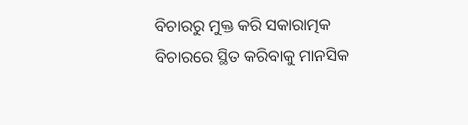ବିଚାରରୁ ମୁକ୍ତ କରି ସକାରାତ୍ମକ ବିଚାରରେ ସ୍ଥିତ କରିବାକୁ ମାନସିକ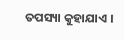ତପସ୍ୟା କୁହାଯାଏ ।